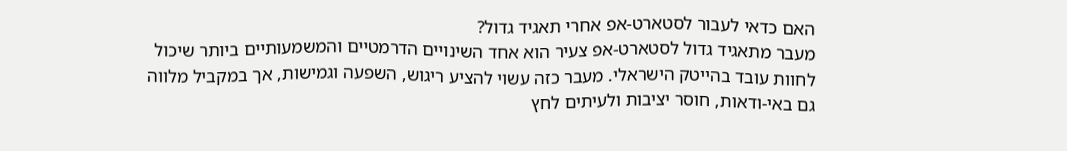האם כדאי לעבור לסטארט-אפ אחרי תאגיד גדול?
מעבר מתאגיד גדול לסטארט-אפ צעיר הוא אחד השינויים הדרמטיים והמשמעותיים ביותר שיכול לחוות עובד בהייטק הישראלי. מעבר כזה עשוי להציע ריגוש, השפעה וגמישות, אך במקביל מלווה גם באי-ודאות, חוסר יציבות ולעיתים לחץ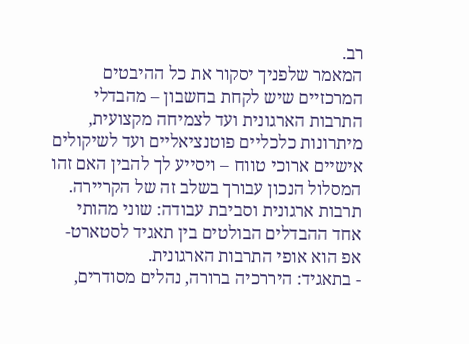רב.
המאמר שלפניך יסקור את כל ההיבטים המרכזיים שיש לקחת בחשבון – מהבדלי התרבות הארגונית ועד לצמיחה מקצועית, מיתרונות כלכליים פוטנציאליים ועד לשיקולים אישיים ארוכי טווח – ויסייע לך להבין האם זהו המסלול הנכון עבורך בשלב זה של הקריירה.
תרבות ארגונית וסביבת עבודה: שוני מהותי
אחד ההבדלים הבולטים בין תאגיד לסטארט-אפ הוא אופי התרבות הארגונית.
- בתאגיד: היררכיה ברורה, נהלים מסודרים,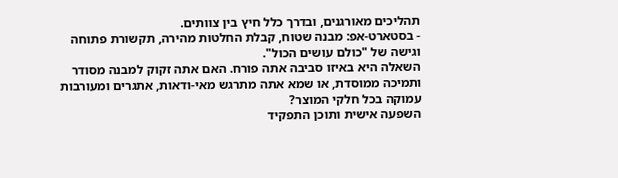תהליכים מאורגנים, ובדרך כלל חיץ בין צוותים.
- בסטארט-אפ: מבנה שטוח, קבלת החלטות מהירה, תקשורת פתוחה וגישה של "כולם עושים הכול".
השאלה היא באיזו סביבה אתה פורח. האם אתה זקוק למבנה מסודר ותמיכה ממוסדת, או שמא אתה מתרגש מאי-ודאות, אתגרים ומעורבות עמוקה בכל חלקי המוצר?
השפעה אישית ותוכן התפקיד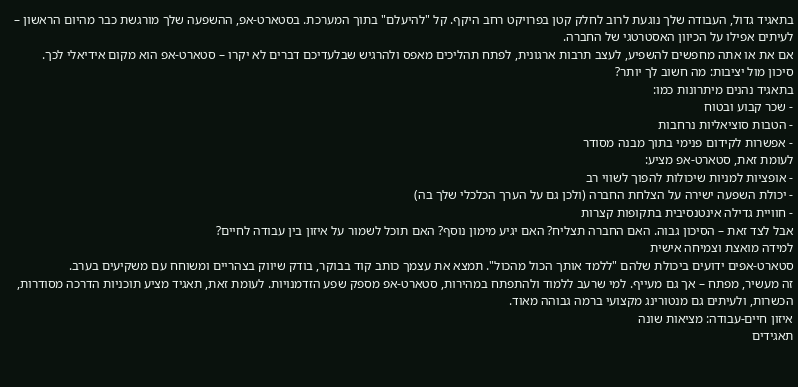בתאגיד גדול, העבודה שלך נוגעת לרוב לחלק קטן בפרויקט רחב היקף. קל "להיעלם" בתוך המערכת. בסטארט-אפ, ההשפעה שלך מורגשת כבר מהיום הראשון – לעיתים אפילו על הכיוון האסטרטגי של החברה.
אם את או אתה מחפשים להשפיע, לעצב תרבות ארגונית, לפתח תהליכים מאפס ולהרגיש שבלעדיכם דברים לא יקרו – סטארט-אפ הוא מקום אידיאלי לכך.
סיכון מול יציבות: מה חשוב לך יותר?
בתאגיד נהנים מיתרונות כמו:
- שכר קבוע ובטוח
- הטבות סוציאליות נרחבות
- אפשרות לקידום פנימי בתוך מבנה מסודר
לעומת זאת, סטארט-אפ מציע:
- אופציות למניות שיכולות להפוך לשווי רב
- יכולת השפעה ישירה על הצלחת החברה (ולכן גם על הערך הכלכלי שלך בה)
- חוויית גדילה אינטנסיבית בתקופות קצרות
אבל לצד זאת – הסיכון גבוה. האם החברה תצליח? האם יגיע מימון נוסף? האם תוכל לשמור על איזון בין עבודה לחיים?
למידה מואצת וצמיחה אישית
סטארט-אפים ידועים ביכולת שלהם "ללמד אותך הכול מהכול". תמצא את עצמך כותב קוד בבוקר, בודק שיווק בצהריים ומשוחח עם משקיעים בערב.
זה מעשיר, מפתח – אך גם מעייף. למי שרעב ללמוד ולהתפתח במהירות, סטארט-אפ מספק שפע הזדמנויות. לעומת זאת, תאגיד מציע תוכניות הדרכה מסודרות, הכשרות, ולעיתים גם מנטורינג מקצועי ברמה גבוהה מאוד.
איזון חיים-עבודה: מציאות שונה
תאגידים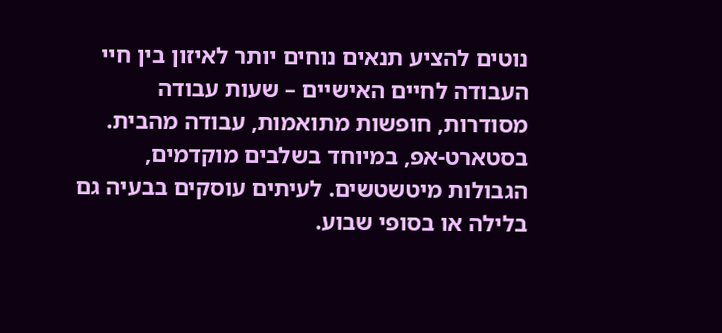נוטים להציע תנאים נוחים יותר לאיזון בין חיי העבודה לחיים האישיים – שעות עבודה מסודרות, חופשות מתואמות, עבודה מהבית.
בסטארט-אפ, במיוחד בשלבים מוקדמים, הגבולות מיטשטשים. לעיתים עוסקים בבעיה גם בלילה או בסופי שבוע.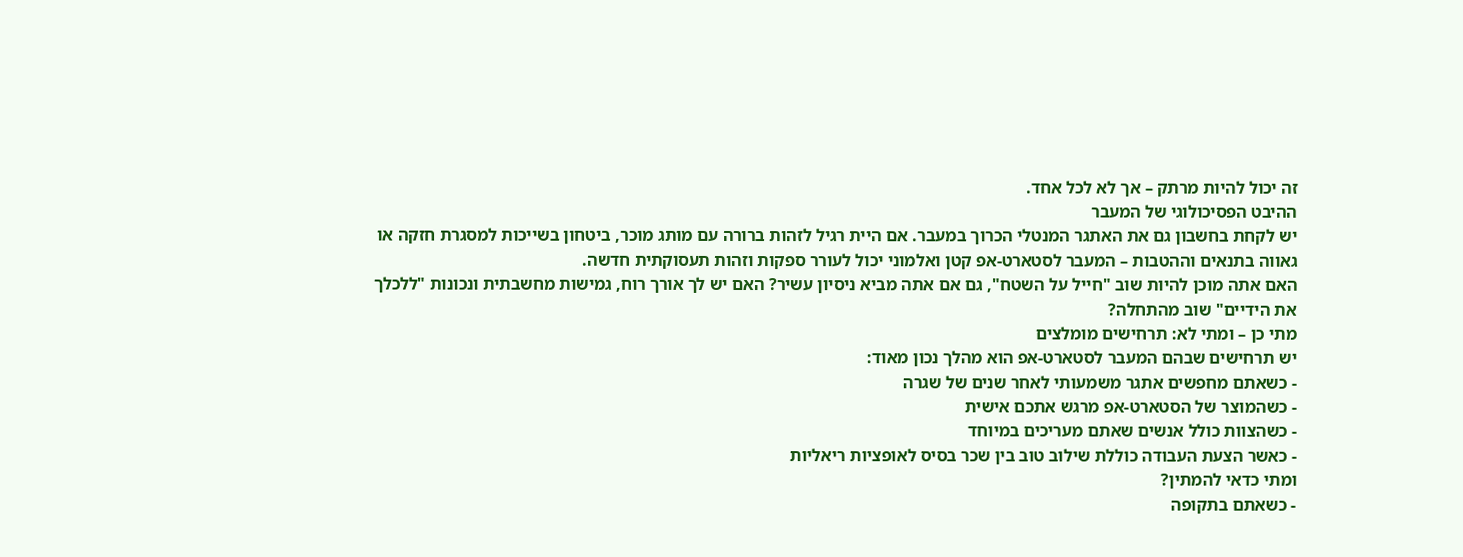זה יכול להיות מרתק – אך לא לכל אחד.
ההיבט הפסיכולוגי של המעבר
יש לקחת בחשבון גם את האתגר המנטלי הכרוך במעבר. אם היית רגיל לזהות ברורה עם מותג מוכר, ביטחון בשייכות למסגרת חזקה או גאווה בתנאים וההטבות – המעבר לסטארט-אפ קטן ואלמוני יכול לעורר ספקות וזהות תעסוקתית חדשה.
האם אתה מוכן להיות שוב "חייל על השטח", גם אם אתה מביא ניסיון עשיר? האם יש לך אורך רוח, גמישות מחשבתית ונכונות "ללכלך את הידיים" שוב מהתחלה?
מתי כן – ומתי לא: תרחישים מומלצים
יש תרחישים שבהם המעבר לסטארט-אפ הוא מהלך נכון מאוד:
- כשאתם מחפשים אתגר משמעותי לאחר שנים של שגרה
- כשהמוצר של הסטארט-אפ מרגש אתכם אישית
- כשהצוות כולל אנשים שאתם מעריכים במיוחד
- כאשר הצעת העבודה כוללת שילוב טוב בין שכר בסיס לאופציות ריאליות
ומתי כדאי להמתין?
- כשאתם בתקופה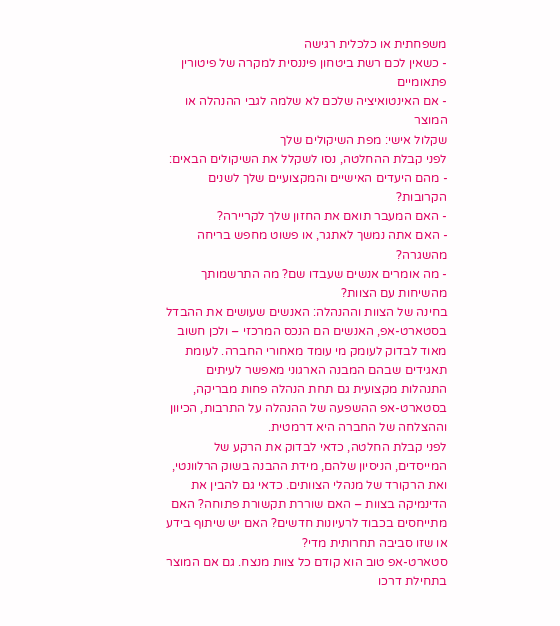משפחתית או כלכלית רגישה
- כשאין לכם רשת ביטחון פיננסית למקרה של פיטורין פתאומיים
- אם האינטואיציה שלכם לא שלמה לגבי ההנהלה או המוצר
שקלול אישי: מפת השיקולים שלך
לפני קבלת ההחלטה, נסו לשקלל את השיקולים הבאים:
- מהם היעדים האישיים והמקצועיים שלך לשנים הקרובות?
- האם המעבר תואם את החזון שלך לקריירה?
- האם אתה נמשך לאתגר, או פשוט מחפש בריחה מהשגרה?
- מה אומרים אנשים שעבדו שם? מה התרשמותך מהשיחות עם הצוות?
בחינה של הצוות וההנהלה: האנשים שעושים את ההבדל
בסטארט-אפ, האנשים הם הנכס המרכזי – ולכן חשוב מאוד לבדוק לעומק מי עומד מאחורי החברה. לעומת תאגידים שבהם המבנה הארגוני מאפשר לעיתים התנהלות מקצועית גם תחת הנהלה פחות מבריקה, בסטארט-אפ ההשפעה של ההנהלה על התרבות, הכיוון וההצלחה של החברה היא דרמטית.
לפני קבלת החלטה, כדאי לבדוק את הרקע של המייסדים, הניסיון שלהם, מידת ההבנה בשוק הרלוונטי, ואת הרקורד של מנהלי הצוותים. כדאי גם להבין את הדינמיקה בצוות – האם שוררת תקשורת פתוחה? האם מתייחסים בכבוד לרעיונות חדשים? האם יש שיתוף בידע או שזו סביבה תחרותית מדי?
סטארט-אפ טוב הוא קודם כל צוות מנצח. גם אם המוצר בתחילת דרכו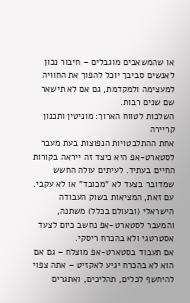או שהמשאבים מוגבלים – חיבור נכון לאנשים סביבך יוכל להפוך את החוויה למעצימה ולמקדמת, גם אם לא תישאר שם שנים רבות.
השלכות לטווח הארוך: מוניטין ותכנון קריירה
אחת ההתלבטויות הנפוצות בעת מעבר לסטארט-אפ היא כיצד זה ייראה בקורות החיים בעתיד. לעיתים עולה החשש שמדובר בצעד לא "מכובד" או לא עקבי. עם זאת, המציאות בשוק העבודה הישראלי (ובעולם בכלל) משתנה, והמעבר לסטארט-אפ נחשב כיום לצעד אסטרטגי ולא בהכרח ריסקי.
אם תעבוד בסטארט-אפ מוצלח – גם אם הוא לא בהכרח יגיע לאקזיט – אתה צפוי להיחשף לכלים, תהליכים, ואתגרים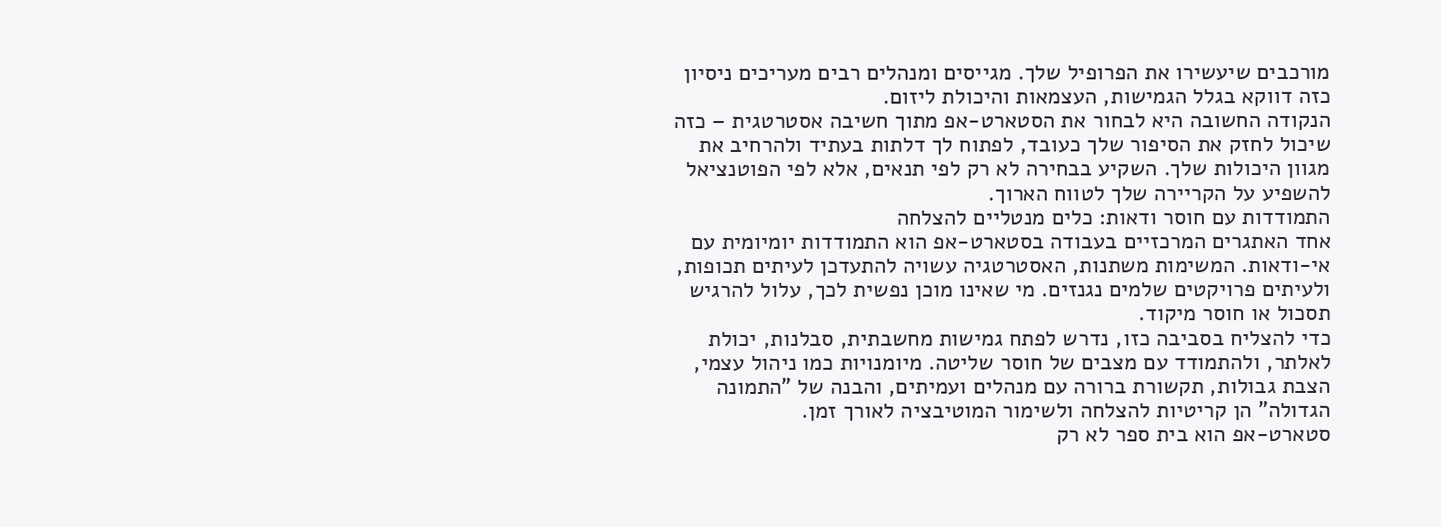מורכבים שיעשירו את הפרופיל שלך. מגייסים ומנהלים רבים מעריכים ניסיון כזה דווקא בגלל הגמישות, העצמאות והיכולת ליזום.
הנקודה החשובה היא לבחור את הסטארט-אפ מתוך חשיבה אסטרטגית – כזה שיכול לחזק את הסיפור שלך כעובד, לפתוח לך דלתות בעתיד ולהרחיב את מגוון היכולות שלך. השקיע בבחירה לא רק לפי תנאים, אלא לפי הפוטנציאל להשפיע על הקריירה שלך לטווח הארוך.
התמודדות עם חוסר ודאות: כלים מנטליים להצלחה
אחד האתגרים המרכזיים בעבודה בסטארט-אפ הוא התמודדות יומיומית עם אי-ודאות. המשימות משתנות, האסטרטגיה עשויה להתעדכן לעיתים תכופות, ולעיתים פרויקטים שלמים נגנזים. מי שאינו מוכן נפשית לכך, עלול להרגיש תסכול או חוסר מיקוד.
כדי להצליח בסביבה כזו, נדרש לפתח גמישות מחשבתית, סבלנות, יכולת לאלתר, ולהתמודד עם מצבים של חוסר שליטה. מיומנויות כמו ניהול עצמי, הצבת גבולות, תקשורת ברורה עם מנהלים ועמיתים, והבנה של "התמונה הגדולה" הן קריטיות להצלחה ולשימור המוטיבציה לאורך זמן.
סטארט-אפ הוא בית ספר לא רק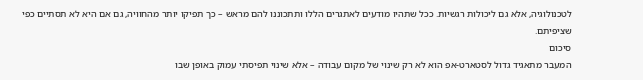לטכנולוגיה, אלא גם ליכולות רגשיות. ככל שתהיו מודעים לאתגרים הללו ותתכוננו להם מראש – כך תפיקו יותר מהחוויה, גם אם היא לא תסתיים כפי שציפיתם.
סיכום
המעבר מתאגיד גדול לסטארט-אפ הוא לא רק שינוי של מקום עבודה – אלא שינוי תפיסתי עמוק באופן שבו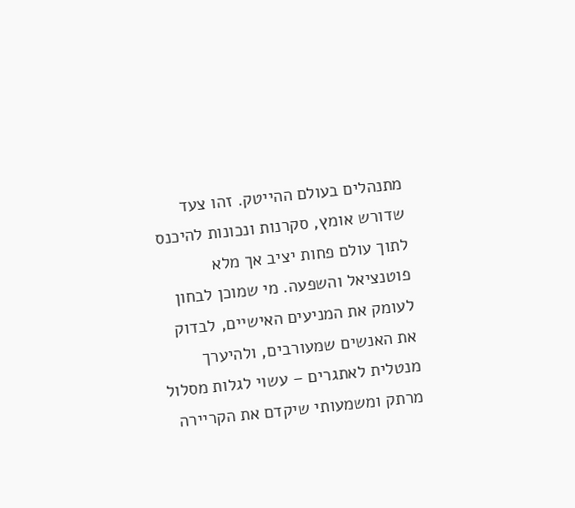מתנהלים בעולם ההייטק. זהו צעד שדורש אומץ, סקרנות ונכונות להיכנס לתוך עולם פחות יציב אך מלא פוטנציאל והשפעה. מי שמוכן לבחון לעומק את המניעים האישיים, לבדוק את האנשים שמעורבים, ולהיערך מנטלית לאתגרים – עשוי לגלות מסלול מרתק ומשמעותי שיקדם את הקריירה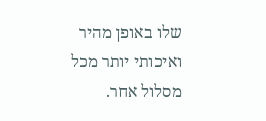שלו באופן מהיר ואיכותי יותר מכל מסלול אחר.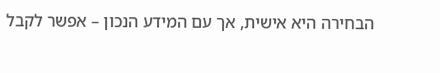הבחירה היא אישית, אך עם המידע הנכון – אפשר לקבל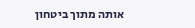אותה מתוך ביטחון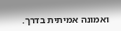ואמונה אמיתית בדרך.